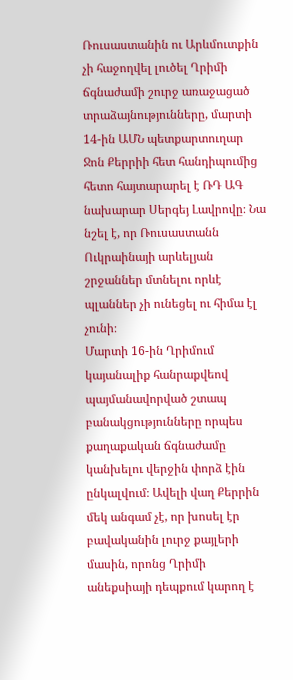Ռուսաստանին ու Արևմուտքին չի հաջողվել լուծել Ղրիմի ճգնաժամի շուրջ առաջացած տրաձայնությունները, մարտի 14-ին ԱՄՆ պետքարտուղար Ջոն Քերրիի հետ հանդիպումից հետո հայտարարել է ՌԴ ԱԳ նախարար Սերգեյ Լավրովը։ Նա նշել է, որ Ռուսաստանն Ուկրաինայի արևելյան շրջաններ մտնելու որևէ պլաններ չի ունեցել ու հիմա էլ չունի։
Մարտի 16-ին Ղրիմում կայանալիք հանրաքվեով պայմանավորված շտապ բանակցությունները որպես քաղաքական ճգնաժամը կանխելու վերջին փորձ էին ընկալվում։ Ավելի վաղ Քերրին մեկ անգամ չէ, որ խոսել էր բավականին լուրջ քայլերի մասին, որոնց Ղրիմի անեքսիայի դեպքում կարող է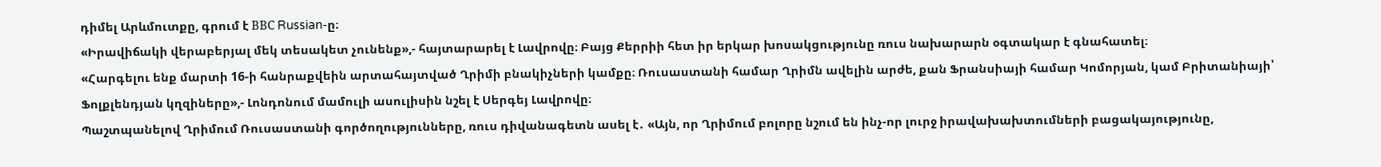դիմել Արևմուտքը, գրում է ВВС Russian-ը։
«Իրավիճակի վերաբերյալ մեկ տեսակետ չունենք»,- հայտարարել է Լավրովը։ Բայց Քերրիի հետ իր երկար խոսակցությունը ռուս նախարարն օգտակար է գնահատել։
«Հարգելու ենք մարտի 16-ի հանրաքվեին արտահայտված Ղրիմի բնակիչների կամքը։ Ռուսաստանի համար Ղրիմն ավելին արժե, քան Ֆրանսիայի համար Կոմորյան, կամ Բրիտանիայի՝ Ֆոլքլենդյան կղզիները»,- Լոնդոնում մամուլի ասուլիսին նշել է Սերգեյ Լավրովը։
Պաշտպանելով Ղրիմում Ռուսաստանի գործողությունները, ռուս դիվանագետն ասել է․ «Այն, որ Ղրիմում բոլորը նշում են ինչ-որ լուրջ իրավախախտումների բացակայությունը,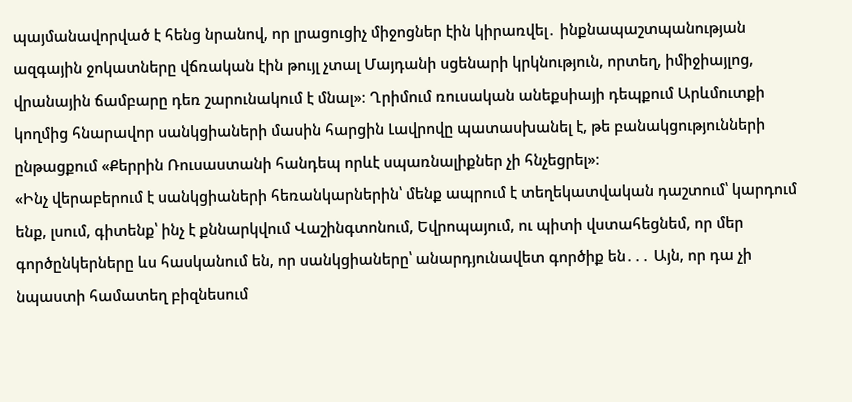պայմանավորված է հենց նրանով, որ լրացուցիչ միջոցներ էին կիրառվել․ ինքնապաշտպանության ազգային ջոկատները վճռական էին թույլ չտալ Մայդանի սցենարի կրկնություն, որտեղ, իմիջիայլոց, վրանային ճամբարը դեռ շարունակում է մնալ»։ Ղրիմում ռուսական անեքսիայի դեպքում Արևմուտքի կողմից հնարավոր սանկցիաների մասին հարցին Լավրովը պատասխանել է, թե բանակցությունների ընթացքում «Քերրին Ռուսաստանի հանդեպ որևէ սպառնալիքներ չի հնչեցրել»։
«Ինչ վերաբերում է սանկցիաների հեռանկարներին՝ մենք ապրում է տեղեկատվական դաշտում՝ կարդում ենք, լսում, գիտենք՝ ինչ է քննարկվում Վաշինգտոնում, Եվրոպայում, ու պիտի վստահեցնեմ, որ մեր գործընկերները ևս հասկանում են, որ սանկցիաները՝ անարդյունավետ գործիք են․․․ Այն, որ դա չի նպաստի համատեղ բիզնեսում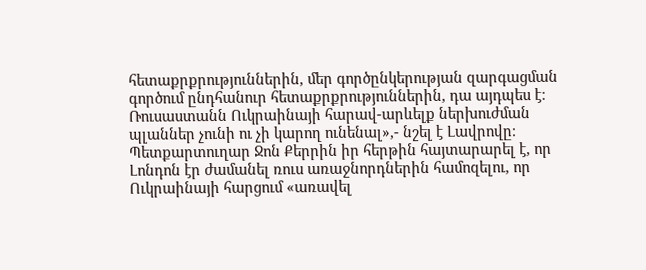հետաքրքրություններին, մեր գործընկերության զարգացման գործում ընդհանուր հետաքրքրություններին, դա այդպես է։ Ռուսաստանն Ուկրաինայի հարավ-արևելք ներխուժման պլաններ չունի ու չի կարող ունենալ»,- նշել է Լավրովը։
Պետքարտուղար Ջոն Քերրին իր հերթին հայտարարել է, որ Լոնդոն էր ժամանել ռուս առաջնորդներին համոզելու, որ Ուկրաինայի հարցում «առավել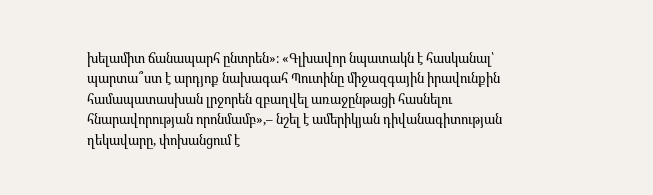խելամիտ ճանապարհ ընտրեն»։ «Գլխավոր նպատակն է հասկանալ՝ պարտա՞ստ է արդյոք նախագահ Պուտինը միջազգային իրավունքին համապատասխան լրջորեն զբաղվել առաջընթացի հասնելու հնարավորության որոնմամբ»,– նշել է ամերիկյան դիվանագիտության ղեկավարը, փոխանցում է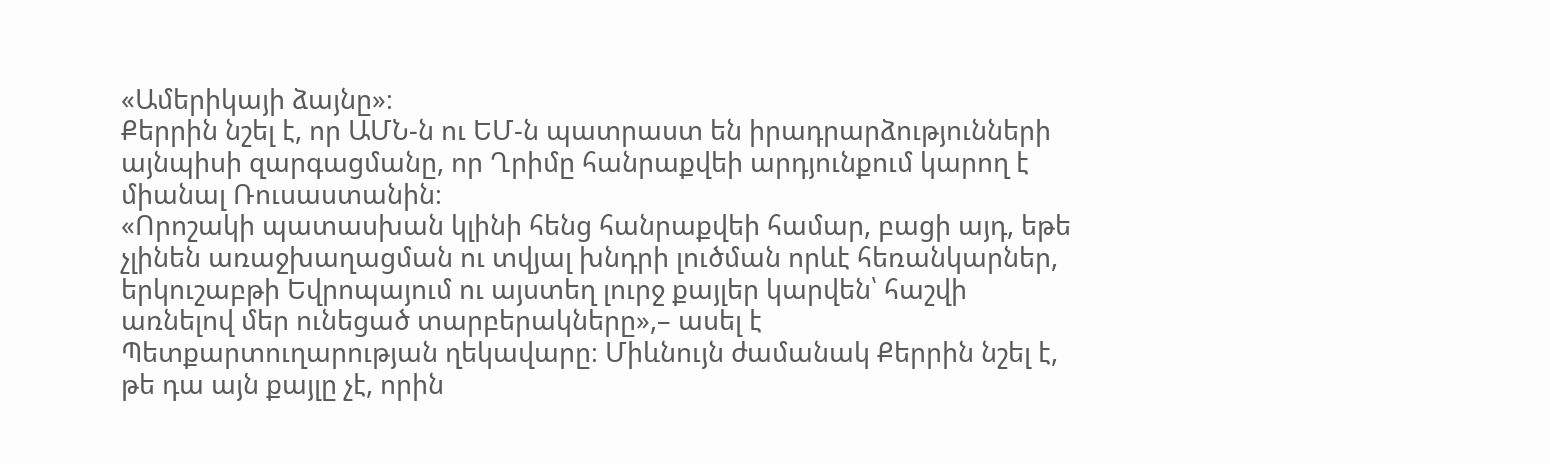«Ամերիկայի ձայնը»։
Քերրին նշել է, որ ԱՄՆ-ն ու ԵՄ-ն պատրաստ են իրադրարձությունների այնպիսի զարգացմանը, որ Ղրիմը հանրաքվեի արդյունքում կարող է միանալ Ռուսաստանին։
«Որոշակի պատասխան կլինի հենց հանրաքվեի համար, բացի այդ, եթե չլինեն առաջխաղացման ու տվյալ խնդրի լուծման որևէ հեռանկարներ, երկուշաբթի Եվրոպայում ու այստեղ լուրջ քայլեր կարվեն՝ հաշվի առնելով մեր ունեցած տարբերակները»,– ասել է Պետքարտուղարության ղեկավարը։ Միևնույն ժամանակ Քերրին նշել է, թե դա այն քայլը չէ, որին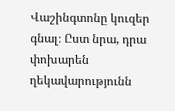Վաշինգտոնը կուզեր գնալ։ Ըստ նրա, դրա փոխարեն ղեկավարությունն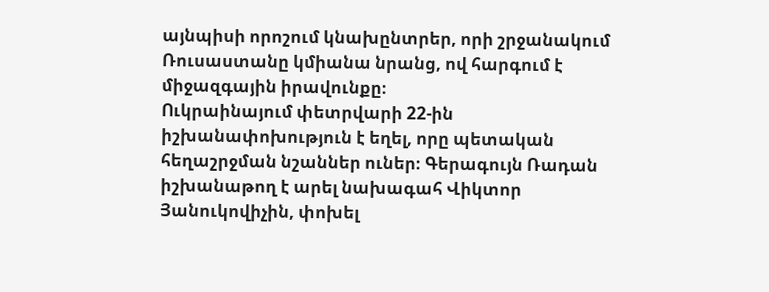այնպիսի որոշում կնախընտրեր, որի շրջանակում Ռուսաստանը կմիանա նրանց, ով հարգում է միջազգային իրավունքը։
Ուկրաինայում փետրվարի 22-ին իշխանափոխություն է եղել, որը պետական հեղաշրջման նշաններ ուներ։ Գերագույն Ռադան իշխանաթող է արել նախագահ Վիկտոր Յանուկովիչին, փոխել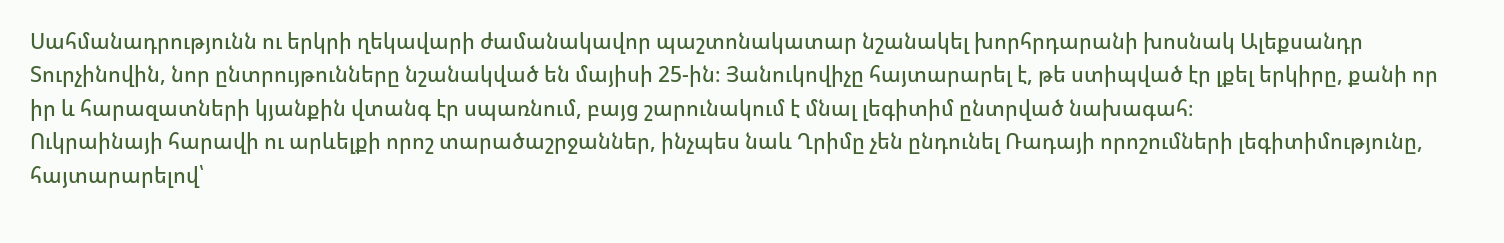Սահմանադրությունն ու երկրի ղեկավարի ժամանակավոր պաշտոնակատար նշանակել խորհրդարանի խոսնակ Ալեքսանդր Տուրչինովին, նոր ընտրույթունները նշանակված են մայիսի 25-ին։ Յանուկովիչը հայտարարել է, թե ստիպված էր լքել երկիրը, քանի որ իր և հարազատների կյանքին վտանգ էր սպառնում, բայց շարունակում է մնալ լեգիտիմ ընտրված նախագահ։
Ուկրաինայի հարավի ու արևելքի որոշ տարածաշրջաններ, ինչպես նաև Ղրիմը չեն ընդունել Ռադայի որոշումների լեգիտիմությունը, հայտարարելով՝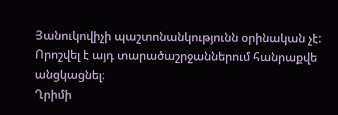Յանուկովիչի պաշտոնանկությունն օրինական չէ: Որոշվել է այդ տարածաշրջաններում հանրաքվե անցկացնել։
Ղրիմի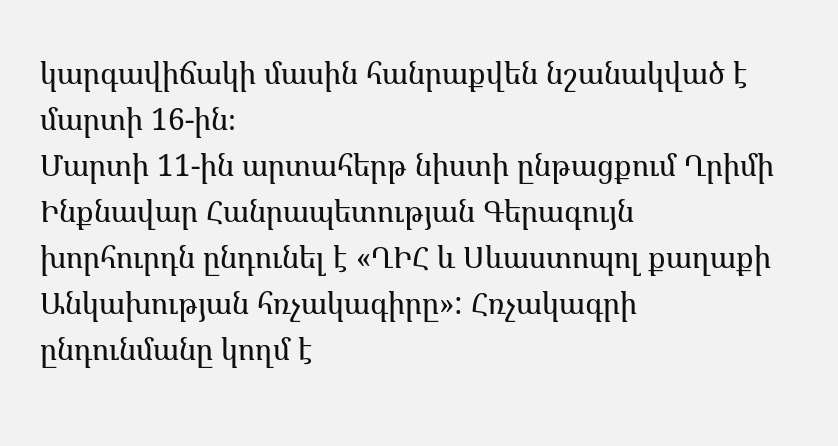կարգավիճակի մասին հանրաքվեն նշանակված է մարտի 16-ին։
Մարտի 11-ին արտահերթ նիստի ընթացքում Ղրիմի Ինքնավար Հանրապետության Գերագույն խորհուրդն ընդունել է «ՂԻՀ և Սևաստոպոլ քաղաքի Անկախության հռչակագիրը»: Հռչակագրի ընդունմանը կողմ է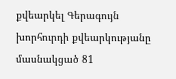քվեարկել Գերագույն խորհուրդի քվեարկությանը մասնակցած 81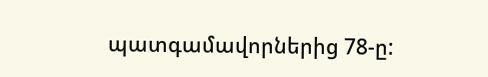պատգամավորներից 78-ը: